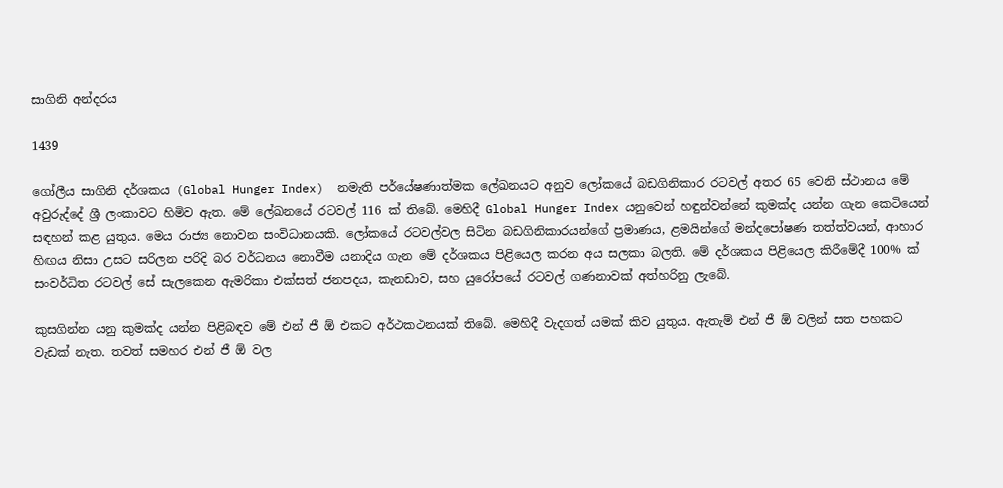සාගිනි අන්දරය

1439

ගෝලීය සාගිනි දර්ශකය (Global Hunger Index)  නමැති පර්යේෂණාත්මක ලේඛනයට අනුව ලෝකයේ බඩගිනිකාර රටවල් අතර 65 වෙනි ස්ථානය මේ අවුරුද්දේ ශ්‍රී ලංකාවට හිමිව ඇත. මේ ලේඛනයේ රටවල් 116 ක් තිබේ. මෙහිදී Global Hunger Index යනුවෙන් හඳුන්වන්නේ කුමක්ද යන්න ගැන කෙටියෙන් සඳහන් කළ යුතුය. මෙය රාජ්‍ය නොවන සංවිධානයකි. ලෝකයේ රටවල්වල සිටින බඩගිනිකාරයන්ගේ ප්‍රමාණය, ළමයින්ගේ මන්දපෝෂණ තත්ත්වයන්, ආහාර හිඟය නිසා උසට සරිලන පරිදි බර වර්ධනය නොවීම යනාදිය ගැන මේ දර්ශකය පිළියෙල කරන අය සලකා බලති. මේ දර්ශකය පිළියෙල කිරීමේදී 100% ක් සංවර්ධිත රටවල් සේ සැලකෙන ඇමරිකා එක්සත් ජනපදය, කැනඩාව, සහ යුරෝපයේ රටවල් ගණනාවක් අත්හරිනු ලැබේ.

කුසගින්න යනු කුමක්ද යන්න පිළිබඳව මේ එන් ජී ඕ එකට අර්ථකථනයක් තිබේ. මෙහිදී වැදගත් යමක් කිව යුතුය. ඇතැම් එන් ජී ඕ වලින් සත පහකට වැඩක් නැත. තවත් සමහර එන් ජී ඕ වල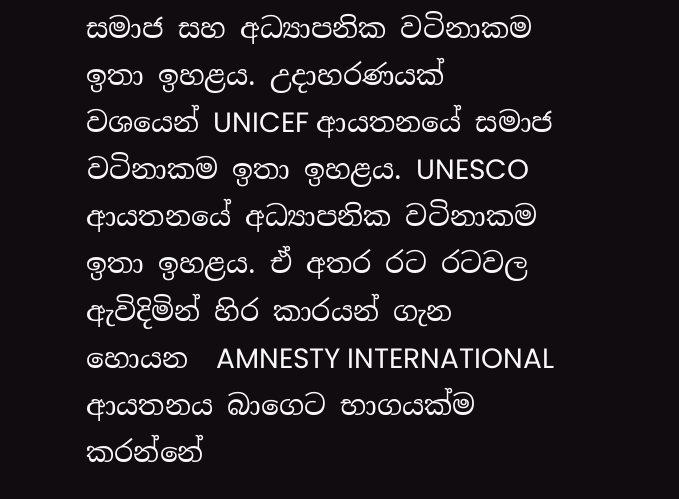සමාජ සහ අධ්‍යාපනික වටිනාකම ඉතා ඉහළය. උදාහරණයක් වශයෙන් UNICEF ආයතනයේ සමාජ වටිනාකම ඉතා ඉහළය. UNESCO ආයතනයේ අධ්‍යාපනික වටිනාකම ඉතා ඉහළය. ඒ අතර රට රටවල ඇවිදිමින් හිර කාරයන් ගැන හොයන  AMNESTY INTERNATIONAL  ආයතනය බාගෙට භාගයක්ම කරන්නේ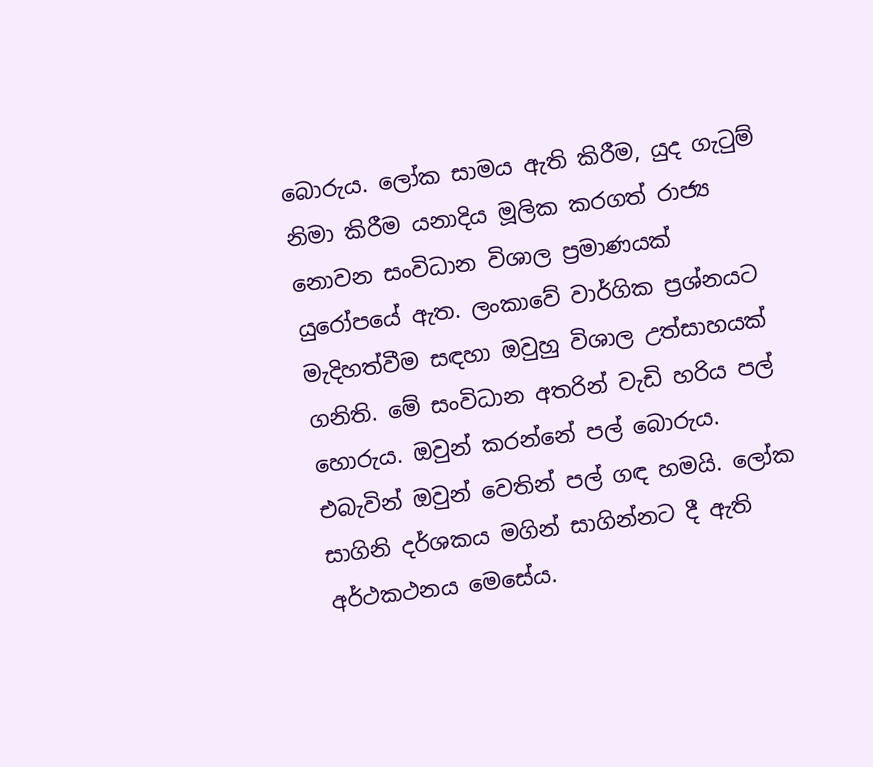බොරුය. ලෝක සාමය ඇති කිරීම, යුද ගැටුම් නිමා කිරීම යනාදිය මූලික කරගත් රාජ්‍ය නොවන සංවිධාන විශාල ප්‍රමාණයක් යුරෝපයේ ඇත. ලංකාවේ වාර්ගික ප්‍රශ්නයට මැදිහත්වීම සඳහා ඔවුහු විශාල උත්සාහයක් ගනිති. මේ සංවිධාන අතරින් වැඩි හරිය පල් හොරුය. ඔවුන් කරන්නේ පල් බොරුය. එබැවින් ඔවුන් වෙතින් පල් ගඳ හමයි. ලෝක සාගිනි දර්ශකය මගින් සාගින්නට දී ඇති අර්ථකථනය මෙසේය.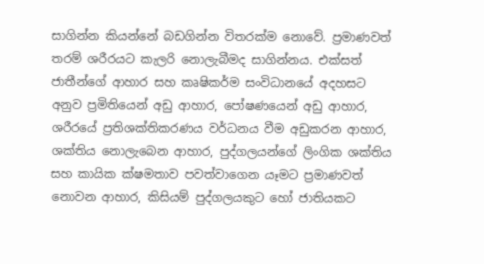සාගින්න කියන්නේ බඩගින්න විතරක්ම නොවේ. ප්‍රමාණවත් තරම් ශරීරයට කැලරි නොලැබීමද සාගින්නය. එක්සත් ජාතීන්ගේ ආහාර සහ කෘෂිකර්ම සංවිධානයේ අදහසට අනුව ප්‍රමිතියෙන් අඩු ආහාර, පෝෂණයෙන් අඩු ආහාර, ශරීරයේ ප්‍රතිශක්තිකරණය වර්ධනය වීම අඩුකරන ආහාර, ශක්තිය නොලැබෙන ආහාර, පුද්ගලයන්ගේ ලිංගික ශක්තිය සහ කායික ක්ෂමතාව පවත්වාගෙන යෑමට ප්‍රමාණවත් නොවන ආහාර, කිසියම් පුද්ගලයකුට හෝ ජාතියකට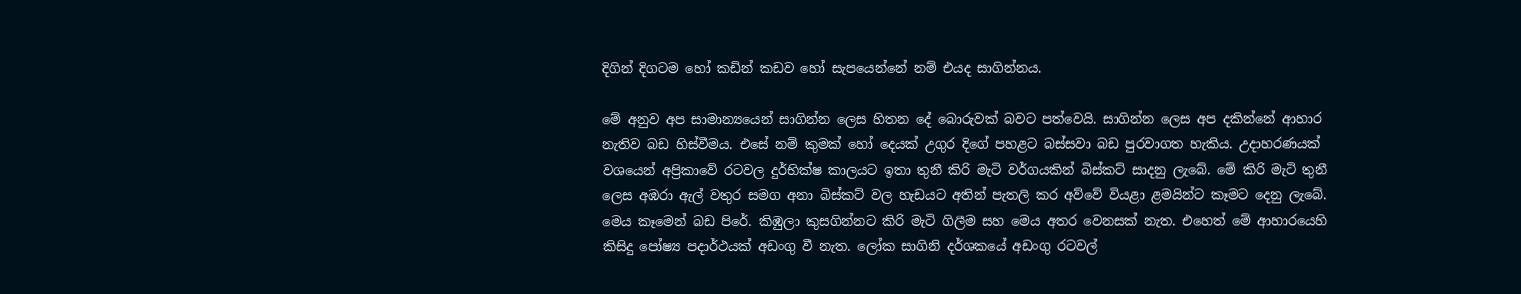දිගින් දිගටම හෝ කඩින් කඩව හෝ සැපයෙන්නේ නම් එයද සාගින්නය.

මේ අනුව අප සාමාන්‍යයෙන් සාගින්න ලෙස හිතන දේ බොරුවක් බවට පත්වෙයි. සාගින්න ලෙස අප දකින්නේ ආහාර නැතිව බඩ හිස්වීමය. එසේ නම් කුමක් හෝ දෙයක් උගුර දිගේ පහළට බස්සවා බඩ පුරවාගත හැකිය. උදාහරණයක් වශයෙන් අප්‍රිකාවේ රටවල දුර්භික්ෂ කාලයට ඉතා තුනී කිරි මැටි වර්ගයකින් බිස්කට් සාදනු ලැබේ. මේ කිරි මැටි තුනී ලෙස අඹරා ඇල් වතුර සමග අනා බිස්කට් වල හැඩයට අතින් පැතලි කර අව්වේ වියළා ළමයින්ට කෑමට දෙනු ලැබේ. මෙය කෑමෙන් බඩ පිරේ. කිඹුලා කුසගින්නට කිරි මැටි ගිලීම සහ මෙය අතර වෙනසක් නැත. එහෙත් මේ ආහාරයෙහි කිසිදු පෝෂ්‍ය පදාර්ථයක් අඩංගු වී නැත. ලෝක සාගිනි දර්ශකයේ අඩංගු රටවල්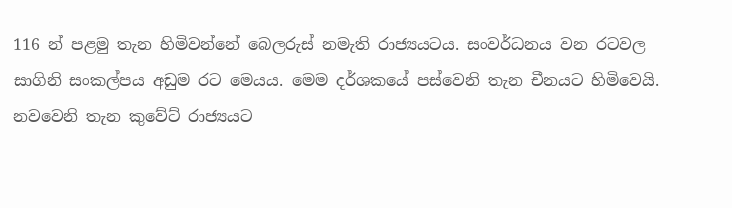116 න් පළමු තැන හිමිවන්නේ බෙලරුස් නමැති රාජ්‍යයටය. සංවර්ධනය වන රටවල සාගිනි සංකල්පය අඩුම රට මෙයය. මෙම දර්ශකයේ පස්වෙනි තැන චීනයට හිමිවෙයි. නවවෙනි තැන කුවේට් රාජ්‍යයට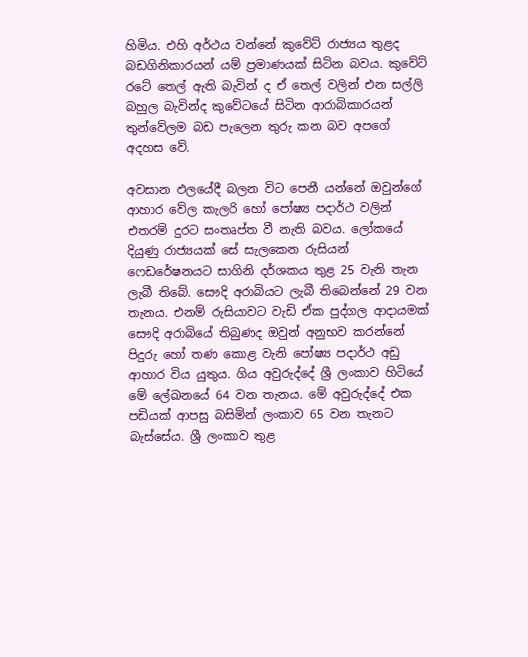හිමිය. එහි අර්ථය වන්නේ කුවේට් රාජ්‍යය තුළද බඩගිනිකාරයන් යම් ප්‍රමාණයක් සිටින බවය. කුවේට් රටේ තෙල් ඇති බැවින් ද ඒ තෙල් වලින් එන සල්ලි බහුල බැවින්ද කුවේටයේ සිටින ආරාබිකාරයන් තුන්වේලම බඩ පැලෙන තුරු කන බව අපගේ අදහස වේ.

අවසාන ඵලයේදී බලන විට පෙනී යන්නේ ඔවුන්ගේ ආහාර වේල කැලරි හෝ පෝෂ්‍ය පදාර්ථ වලින් එතරම් දුරට සංතෘප්ත වී නැති බවය. ලෝකයේ දියුණු රාජ්‍යයක් සේ සැලකෙන රුසියන් ෆෙඩරේෂනයට සාගිනි දර්ශකය තුළ 25 වැනි තැන ලැබී තිබේ. සෞදි අරාබියට ලැබී තිබෙන්නේ 29 වන තැනය. එනම් රුසියාවට වැඩි ඒක පුද්ගල ආදායමක් සෞදි අරාබියේ තිබුණද ඔවුන් අනුභව කරන්නේ පිදුරු හෝ තණ කොළ වැනි පෝෂ්‍ය පදාර්ථ අඩු ආහාර විය යුතුය. ගිය අවුරුද්දේ ශ්‍රී ලංකාව හිටියේ මේ ලේඛනයේ 64 වන තැනය. මේ අවුරුද්දේ එක පඩියක් ආපසු බසිමින් ලංකාව 65 වන තැනට බැස්සේය. ශ්‍රී ලංකාව තුළ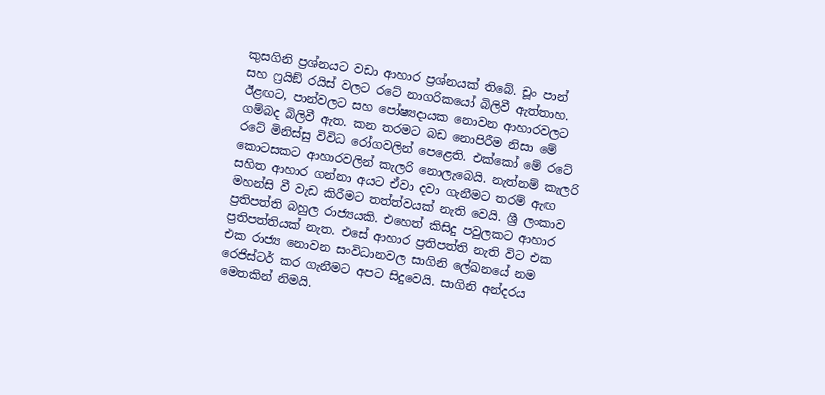කුසගිනි ප්‍රශ්නයට වඩා ආහාර ප්‍රශ්නයක් තිබේ. චූං පාන් සහ ෆ්‍රයිඞ් රයිස් වලට රටේ නාගරිකයෝ බිලිවී ඇත්තාහ. ඊළඟට, පාන්වලට සහ පෝෂ්‍යදායක නොවන ආහාරවලට ගම්බද බිලිවී ඇත. කන තරමට බඩ නොපිරීම නිසා මේ රටේ මිනිස්සු විවිධ රෝගවලින් පෙළෙති. එක්කෝ මේ රටේ කොටසකට ආහාරවලින් කැලරි නොලැබෙයි. නැත්නම් කැලරි සහිත ආහාර ගන්නා අයට ඒවා දවා ගැනීමට තරම් ඇඟ මහන්සි වී වැඩ කිරීමට තත්ත්වයක් නැති වෙයි. ශ්‍රී ලංකාව ප්‍රතිපත්ති බහුල රාජ්‍යයකි. එහෙත් කිසිදු පවුලකට ආහාර ප්‍රතිපත්තියක් නැත. එසේ ආහාර ප්‍රතිපත්ති නැති විට එක එක රාජ්‍ය නොවන සංවිධානවල සාගිනි ලේඛනයේ නම රෙජිස්ටර් කර ගැනීමට අපට සිදුවෙයි. සාගිනි අන්දරය මෙතකින් නිමයි.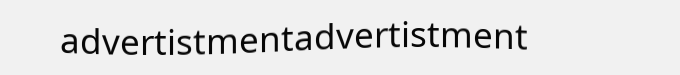advertistmentadvertistment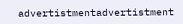advertistmentadvertistment